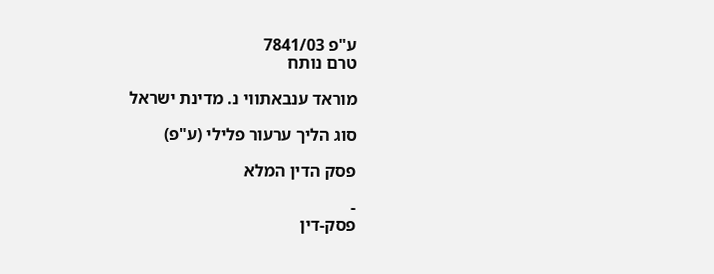ע"פ 7841/03
טרם נותח

מוראד ענבאתווי נ. מדינת ישראל

סוג הליך ערעור פלילי (ע"פ)

פסק הדין המלא

-
פסק-דין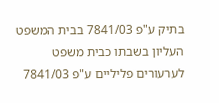בתיק ע"פ 7841/03 בבית המשפט העליון בשבתו כבית משפט לערעורים פליליים ע"פ 7841/03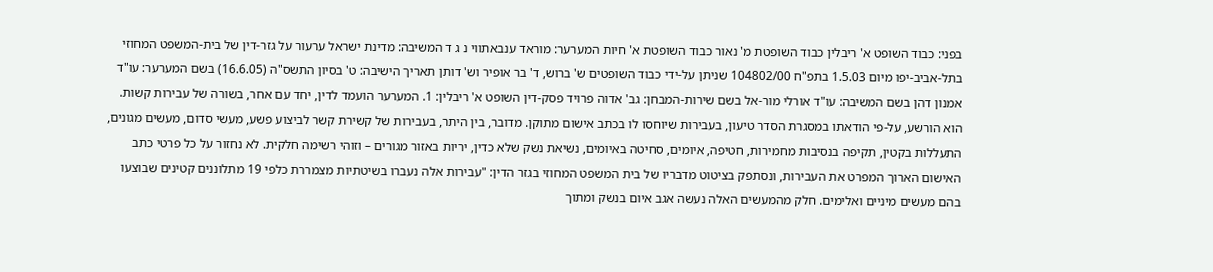בפני: כבוד השופט א' ריבלין כבוד השופטת מ' נאור כבוד השופטת א' חיות המערער: מוראד ענבאתווי נ ג ד המשיבה: מדינת ישראל ערעור על גזר-דין של בית-המשפט המחוזי בתל-אביב-יפו מיום 1.5.03 בתפ"ח 104802/00 שניתן על-ידי כבוד השופטים ש' ברוש, ד' בר אופיר וש' דותן תאריך הישיבה: ט' בסיון התשס"ה (16.6.05) בשם המערער: עו"ד אמנון דהן בשם המשיבה: עו"ד אורלי מור-אל בשם שירות-המבחן: גב' אדוה פרויד פסק-דין השופט א' ריבלין: 1. המערער הועמד לדין, יחד עם אחר, בשורה של עבירות קשות. הוא הורשע, על-פי הודאתו במסגרת הסדר טיעון, בעבירות שיוחסו לו בכתב אישום מתוקן. מדובר, בין היתר, בעבירות של קשירת קשר לביצוע פשע, מעשי סדום, מעשים מגונים, התעללות בקטין, תקיפה בנסיבות מחמירות, חטיפה, איומים, סחיטה באיומים, נשיאת נשק שלא כדין, יריות באזור מגורים – וזוהי רשימה חלקית. לא נחזור על כל פרטי כתב האישום הארוך המפרט את העבירות, ונסתפק בציטוט מדבריו של בית המשפט המחוזי בגזר הדין: "עבירות אלה נעברו בשיטתיות מצמררת כלפי 19 מתלוננים קטינים שבוצעו בהם מעשים מיניים ואלימים. חלק מהמעשים האלה נעשה אגב איום בנשק ומתוך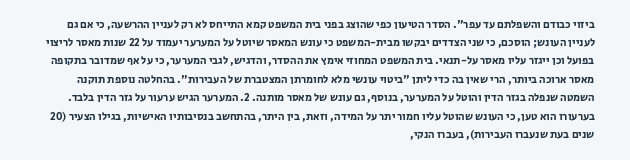ביזוי כבודם והשפלתם עד עפר". הסדר הטיעון כפי שהוצג בפני בית המשפט קמא התייחס לא רק לעניין ההרשעה, כי אם גם לעניין העונש; הוסכם, כי שני הצדדים יבקשו מבית-המשפט כי עונש המאסר שיוטל על המערער יעמוד על 22 שנות מאסר לריצוי בפועל וכן ייגזר עליו מאסר על-תנאי. בית המשפט המחוזי אימץ את ההסדר, והדגיש, לגבי המערער, כי על אף שמדובר בתקופה מאסר ארוכה ביותר, הרי שאין בה כדי ליתן "ביטוי עונשי מלא לחומרתן המצטברת של העבירות". בהחלטה נוספת תוקנה השמטה שנפלה בגזר הדין והוטל על המערער, בנוסף, גם עונש של מאסר מותנה. 2. המערער הגיש ערעור על גזר הדין בלבד. בערעורו הוא טען, כי העונש שהוטל עליו חמור יתר על המידה, וזאת, בין היתר, בהתחשב בנסיבותיו האישיות, בגילו הצעיר (20 שנים בעת שנעברו העבירות), בעברו הנקי,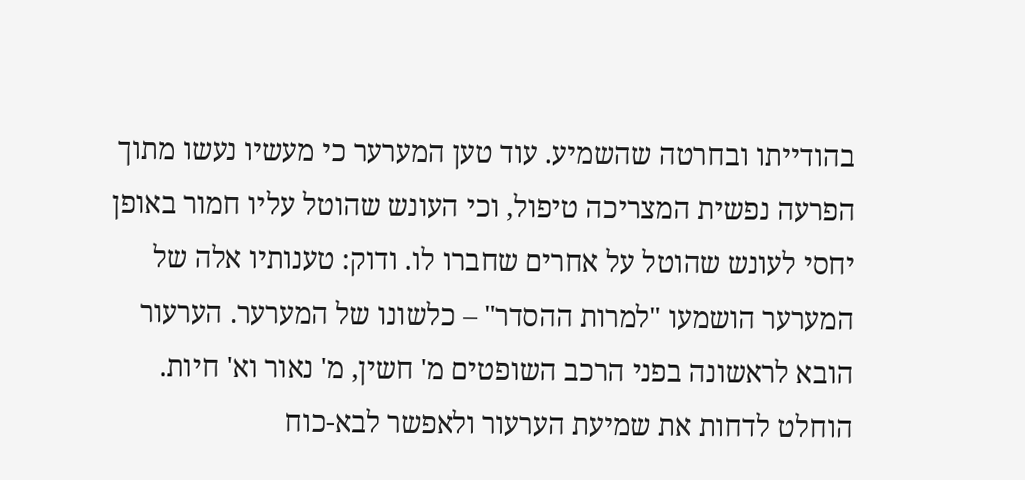בהודייתו ובחרטה שהשמיע. עוד טען המערער כי מעשיו נעשו מתוך הפרעה נפשית המצריכה טיפול, וכי העונש שהוטל עליו חמור באופן יחסי לעונש שהוטל על אחרים שחברו לו. ודוק: טענותיו אלה של המערער הושמעו "למרות ההסדר" – כלשונו של המערער. הערעור הובא לראשונה בפני הרכב השופטים מ' חשין, מ' נאור וא' חיות. הוחלט לדחות את שמיעת הערעור ולאפשר לבא-כוח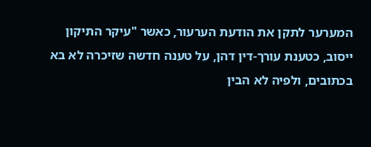המערער לתקן את הודעת הערעור, כאשר "עיקר התיקון ייסוב, כטענת עורך-דין דהן, על טענה חדשה שזיכרה לא בא בכתובים, ולפיה לא הבין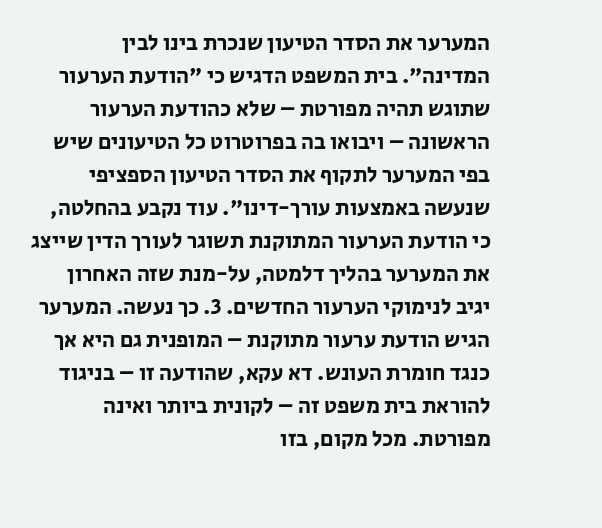המערער את הסדר הטיעון שנכרת בינו לבין המדינה". בית המשפט הדגיש כי "הודעת הערעור שתוגש תהיה מפורטת – שלא כהודעת הערעור הראשונה – ויבואו בה בפרוטרוט כל הטיעונים שיש בפי המערער לתקוף את הסדר הטיעון הספציפי שנעשה באמצעות עורך-דינו". עוד נקבע בהחלטה, כי הודעת הערעור המתוקנת תשוגר לעורך הדין שייצג את המערער בהליך דלמטה, על-מנת שזה האחרון יגיב לנימוקי הערעור החדשים. 3. כך נעשה. המערער הגיש הודעת ערעור מתוקנת – המופנית גם היא אך כנגד חומרת העונש. דא עקא, שהודעה זו – בניגוד להוראת בית משפט זה – לקונית ביותר ואינה מפורטת. מכל מקום, בזו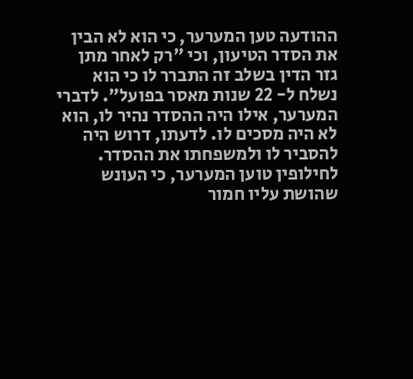ההודעה טען המערער, כי הוא לא הבין את הסדר הטיעון, וכי "רק לאחר מתן גזר הדין בשלב זה התברר לו כי הוא נשלח ל- 22 שנות מאסר בפועל". לדברי המערער, אילו היה ההסדר נהיר לו, הוא לא היה מסכים לו. לדעתו, דרוש היה להסביר לו ולמשפחתו את ההסדר. לחילופין טוען המערער, כי העונש שהושת עליו חמור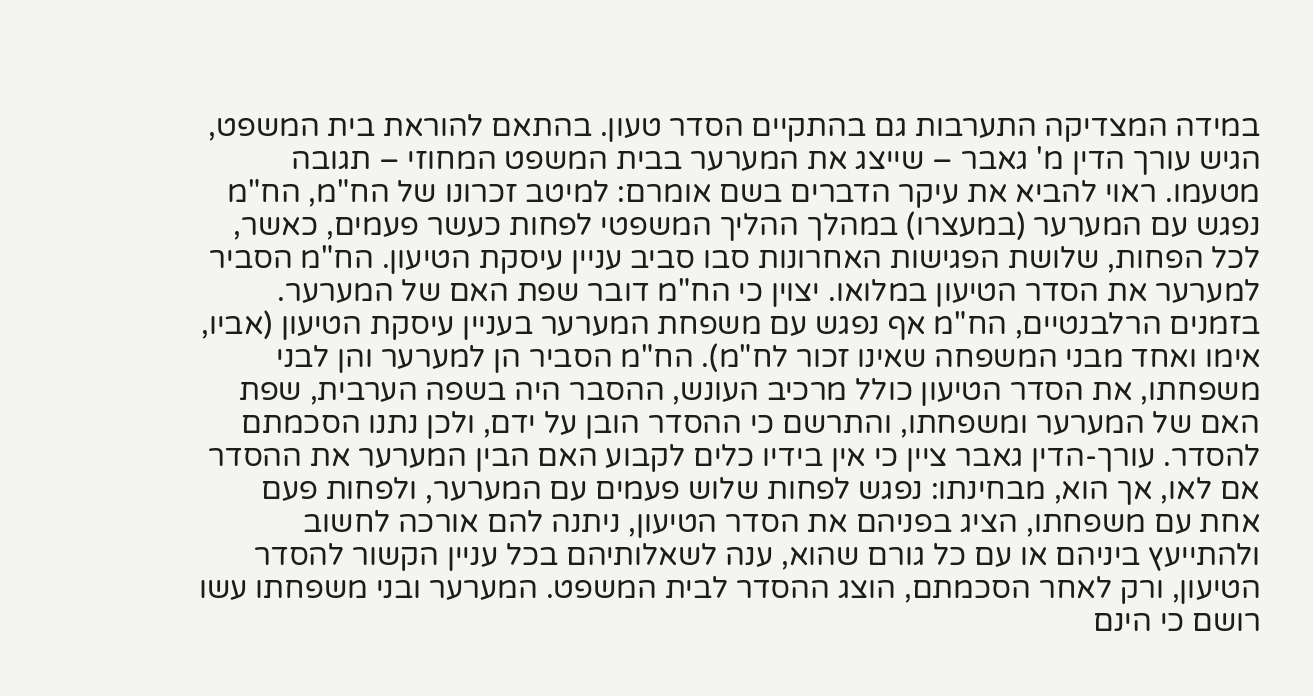במידה המצדיקה התערבות גם בהתקיים הסדר טעון. בהתאם להוראת בית המשפט, הגיש עורך הדין מ' גאבר – שייצג את המערער בבית המשפט המחוזי – תגובה מטעמו. ראוי להביא את עיקר הדברים בשם אומרם: למיטב זכרונו של הח"מ, הח"מ נפגש עם המערער (במעצרו) במהלך ההליך המשפטי לפחות כעשר פעמים, כאשר, לכל הפחות, שלושת הפגישות האחרונות סבו סביב עניין עיסקת הטיעון. הח"מ הסביר למערער את הסדר הטיעון במלואו. יצוין כי הח"מ דובר שפת האם של המערער. בזמנים הרלבנטיים, הח"מ אף נפגש עם משפחת המערער בעניין עיסקת הטיעון (אביו, אימו ואחד מבני המשפחה שאינו זכור לח"מ). הח"מ הסביר הן למערער והן לבני משפחתו, את הסדר הטיעון כולל מרכיב העונש, ההסבר היה בשפה הערבית, שפת האם של המערער ומשפחתו, והתרשם כי ההסדר הובן על ידם, ולכן נתנו הסכמתם להסדר. עורך-הדין גאבר ציין כי אין בידיו כלים לקבוע האם הבין המערער את ההסדר אם לאו, אך הוא, מבחינתו: נפגש לפחות שלוש פעמים עם המערער, ולפחות פעם אחת עם משפחתו, הציג בפניהם את הסדר הטיעון, ניתנה להם אורכה לחשוב ולהתייעץ ביניהם או עם כל גורם שהוא, ענה לשאלותיהם בכל עניין הקשור להסדר הטיעון, ורק לאחר הסכמתם, הוצג ההסדר לבית המשפט. המערער ובני משפחתו עשו רושם כי הינם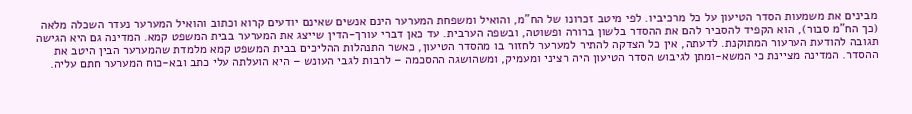מבינים את משמעות הסדר הטיעון על כל מרכיביו. לפי מיטב זכרונו של הח"מ, והואיל ומשפחת המערער הינם אנשים שאינם יודעים קרוא וכתוב והואיל המערער נעדר השכלה מלאה (כך הח"מ סבור), הוא הקפיד להסביר להם את ההסדר בלשון ברורה ופשוטה, ובשפה הערבית. עד כאן דברי עורך-הדין שייצג את המערער בבית המשפט קמא. המדינה גם היא הגישה תגובה להודעת הערעור המתוקנת. לדעתה, אין כל הצדקה להתיר למערער לחזור בו מהסדר הטיעון, כאשר התנהלות ההליכים בבית המשפט קמא מלמדת שהמערער הבין היטב את ההסדר. המדינה מציינת כי המשא-ומתן לגיבוש הסדר הטיעון היה רציני ומעמיק, ומשהושגה ההסכמה – לרבות לגבי העונש – היא הועלתה עלי כתב ובא-כוח המערער חתם עליה.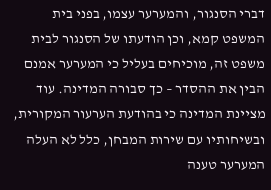דברי הסנגור, והמערער עצמו, בפני בית המשפט קמא, וכן הודעתו של הסנגור לבית משפט זה, מוכיחים בעליל כי המערער אמנם הבין את ההסדר – כך סבורה המדינה. עוד מציינת המדינה כי בהודעת הערעור המקורית, ובשיחותיו עם שירות המבחן, כלל לא העלה המערער טענה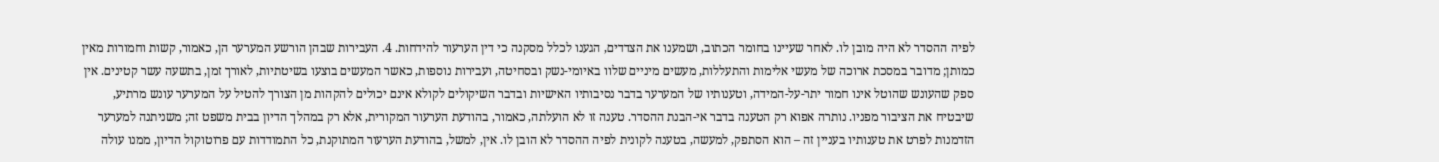לפיה ההסדר לא היה מובן לו. לאחר שעיינו בחומר הכתוב, ושמענו את הצדדים, הגענו לכלל מסקנה כי דין הערעור להידחות. 4. העבירות שבהן הורשע המערער הן, כאמור, קשות וחמורות מאין כמותן; מדובר במסכת ארוכה של מעשי אלימות והתעללות, מעשים מיניים שלוו באיומי-נשק ובסחיטה, ועבירות נוספות, כאשר המעשים בוצעו בשיטתיות, לאורך זמן, בתשעה עשר קטינים. אין ספק שהעונש שהוטל אינו חמור יתר-על-המידה, וטענותיו של המערער בדבר נסיבותיו האישיות ובדבר השיקולים לקולא אינם יכולים להקהות מן הצורך להטיל על המערער עונש מרתיע, שיבטיח את הציבור מפניו. נותרה אפוא רק הטענה בדבר אי-הבנת ההסדר. טענה זו לא הועלתה, כאמור, בהודעת הערעור המקורית, אלא רק במהלך הדיון בבית משפט זה; משניתנה למערער הזדמנות לפרט את טענותיו בעניין זה – הוא הסתפק, למעשה, בטענה לקונית לפיה ההסדר לא הובן לו. אין, למשל, בהודעת הערעור המתוקנת, כל התמודדות עם פרוטוקול הדיון, ממנו עולה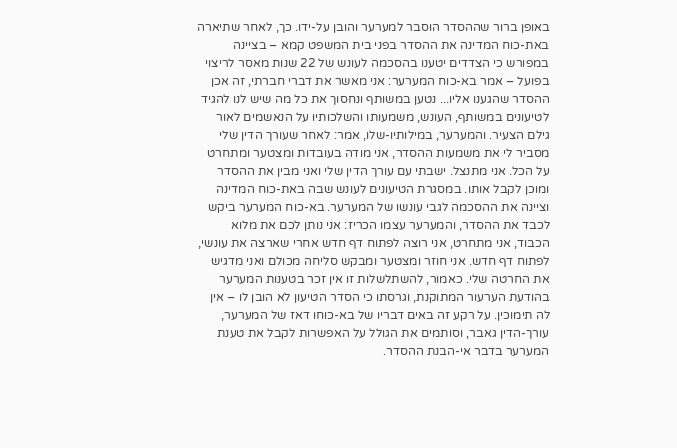באופן ברור שההסדר הוסבר למערער והובן על-ידו. כך, לאחר שתיארה באת-כוח המדינה את ההסדר בפני בית המשפט קמא – בציינה במפורש כי הצדדים יטענו בהסכמה לעונש של 22 שנות מאסר לריצוי בפועל – אמר בא-כוח המערער: אני מאשר את דברי חברתי, זה אכן ההסדר שהגענו אליו... נטען במשותף ונחסוך את כל מה שיש לנו להגיד לטיעונים במשותף, העונש, משמעותו והשלכותיו על הנאשמים לאור גילם הצעיר. והמערער, במילותיו-שלו, אמר: לאחר שעורך הדין שלי מסביר לי את משמעות ההסדר, אני מודה בעובדות ומצטער ומתחרט על הכל. אני מתנצל. ישבתי עם עורך הדין שלי ואני מבין את ההסדר ומוכן לקבל אותו. במסגרת הטיעונים לעונש שבה באת-כוח המדינה וציינה את ההסכמה לגבי עונשו של המערער. בא-כוח המערער ביקש לכבד את ההסדר, והמערער עצמו הכריז: אני נותן לכם את מלוא הכבוד, אני מתחרט, אני רוצה לפתוח דף חדש אחרי שארצה את עונשי, לפתוח דף חדש. אני חוזר ומצטער ומבקש סליחה מכולם ואני מדגיש את החרטה שלי. כאמור, להשתלשלות זו אין זכר בטענות המערער בהודעת הערעור המתוקנת, וגרסתו כי הסדר הטיעון לא הובן לו – אין לה תימוכין. על רקע זה באים דבריו של בא-כוחו דאז של המערער, עורך-הדין גאבר, וסותמים את הגולל על האפשרות לקבל את טענת המערער בדבר אי-הבנת ההסדר.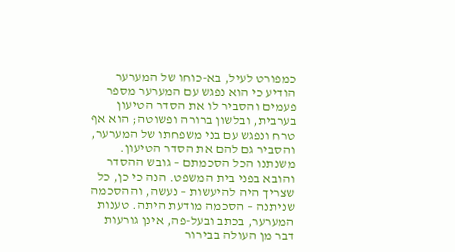כמפורט לעיל, בא-כוחו של המערער הודיע כי הוא נפגש עם המערער מספר פעמים והסביר לו את הסדר הטיעון בערבית, ובלשון ברורה ופשוטה; הוא אף טרח ונפגש עם בני משפחתו של המערער, והסביר גם להם את הסדר הטיעון. משנתנו הכל הסכמתם – גובש ההסדר והובא בפני בית המשפט. הנה כי כן, כל שצריך היה להיעשות – נעשה, וההסכמה שניתנה – הסכמה מודעת היתה. טענות המערער, בכתב ובעל-פה, אינן גורעות דבר מן העולה בבירור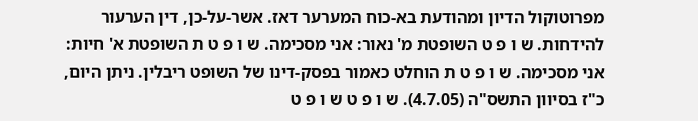מפרוטוקול הדיון ומהודעת בא-כוח המערער דאז. אשר-על-כן, דין הערעור להידחות. ש ו פ ט השופטת מ' נאור: אני מסכימה. ש ו פ ט ת השופטת א' חיות: אני מסכימה. ש ו פ ט ת הוחלט כאמור בפסק-דינו של השופט ריבלין. ניתן היום, כ"ז בסיוון התשס"ה (4.7.05). ש ו פ ט ש ו פ ט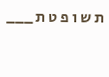ת ש ו פ ט ת ___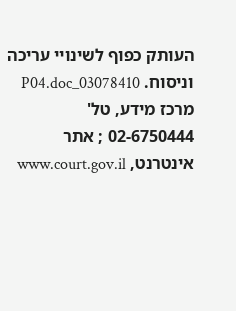העותק כפוף לשינויי עריכה וניסוח. 03078410_P04.doc מרכז מידע, טל' 02-6750444 ; אתר אינטרנט, www.court.gov.il